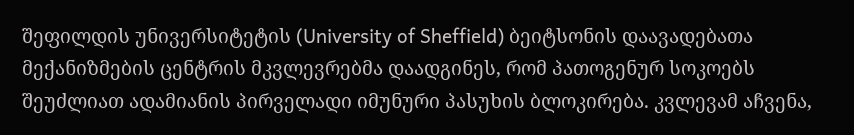შეფილდის უნივერსიტეტის (University of Sheffield) ბეიტსონის დაავადებათა მექანიზმების ცენტრის მკვლევრებმა დაადგინეს, რომ პათოგენურ სოკოებს შეუძლიათ ადამიანის პირველადი იმუნური პასუხის ბლოკირება. კვლევამ აჩვენა,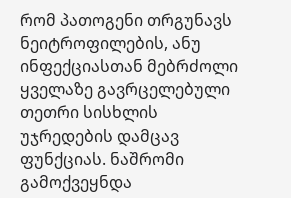რომ პათოგენი თრგუნავს ნეიტროფილების, ანუ ინფექციასთან მებრძოლი ყველაზე გავრცელებული თეთრი სისხლის უჯრედების დამცავ ფუნქციას. ნაშრომი გამოქვეყნდა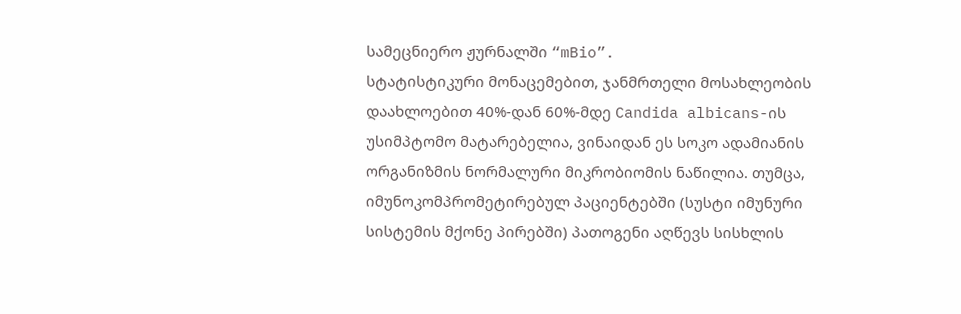სამეცნიერო ჟურნალში “mBio”.
სტატისტიკური მონაცემებით, ჯანმრთელი მოსახლეობის დაახლოებით 40%-დან 60%-მდე Candida albicans-ის უსიმპტომო მატარებელია, ვინაიდან ეს სოკო ადამიანის ორგანიზმის ნორმალური მიკრობიომის ნაწილია. თუმცა, იმუნოკომპრომეტირებულ პაციენტებში (სუსტი იმუნური სისტემის მქონე პირებში) პათოგენი აღწევს სისხლის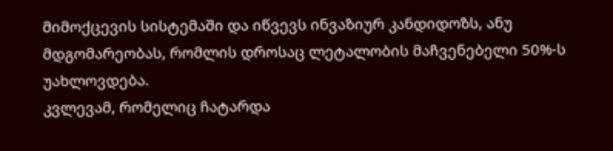მიმოქცევის სისტემაში და იწვევს ინვაზიურ კანდიდოზს, ანუ მდგომარეობას, რომლის დროსაც ლეტალობის მაჩვენებელი 50%-ს უახლოვდება.
კვლევამ, რომელიც ჩატარდა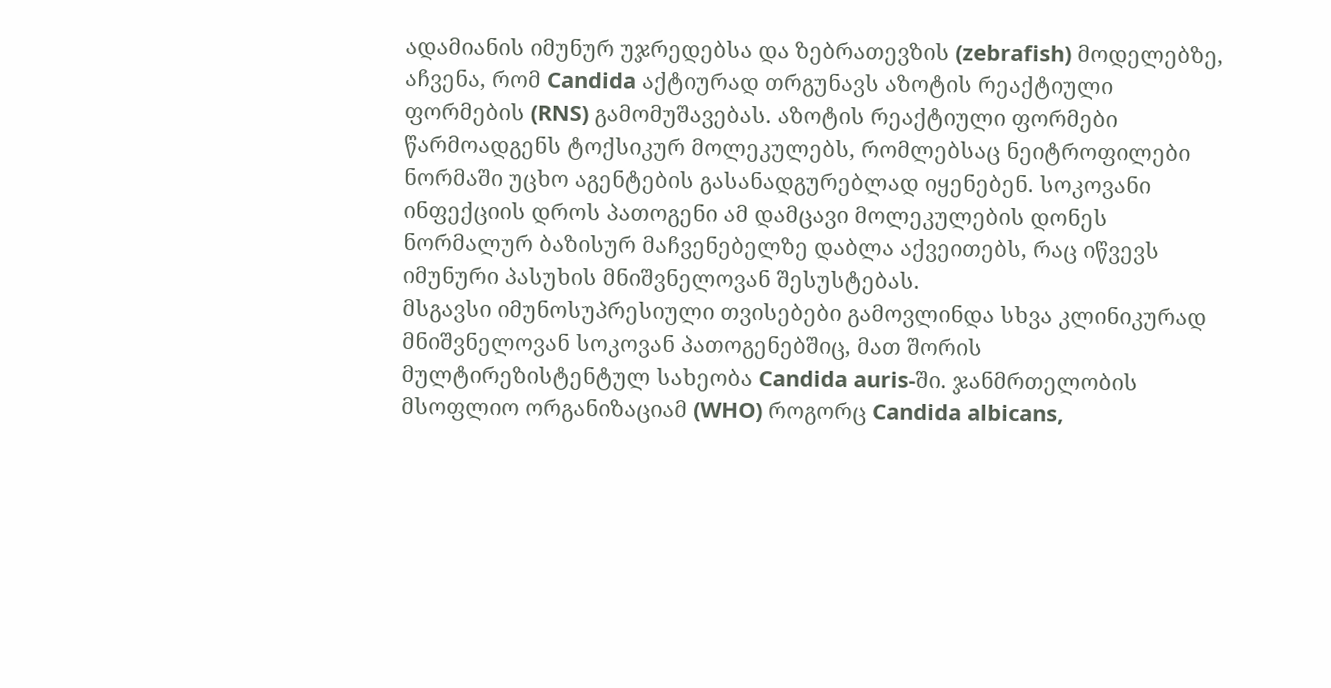ადამიანის იმუნურ უჯრედებსა და ზებრათევზის (zebrafish) მოდელებზე, აჩვენა, რომ Candida აქტიურად თრგუნავს აზოტის რეაქტიული ფორმების (RNS) გამომუშავებას. აზოტის რეაქტიული ფორმები წარმოადგენს ტოქსიკურ მოლეკულებს, რომლებსაც ნეიტროფილები ნორმაში უცხო აგენტების გასანადგურებლად იყენებენ. სოკოვანი ინფექციის დროს პათოგენი ამ დამცავი მოლეკულების დონეს ნორმალურ ბაზისურ მაჩვენებელზე დაბლა აქვეითებს, რაც იწვევს იმუნური პასუხის მნიშვნელოვან შესუსტებას.
მსგავსი იმუნოსუპრესიული თვისებები გამოვლინდა სხვა კლინიკურად მნიშვნელოვან სოკოვან პათოგენებშიც, მათ შორის მულტირეზისტენტულ სახეობა Candida auris-ში. ჯანმრთელობის მსოფლიო ორგანიზაციამ (WHO) როგორც Candida albicans,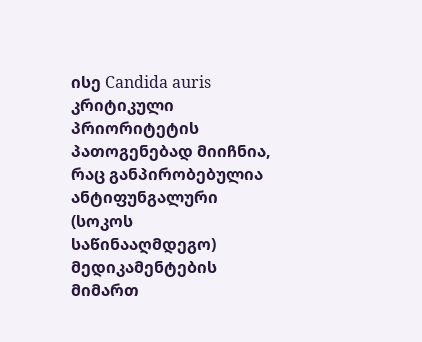ისე Candida auris კრიტიკული პრიორიტეტის პათოგენებად მიიჩნია, რაც განპირობებულია ანტიფუნგალური (სოკოს საწინააღმდეგო) მედიკამენტების მიმართ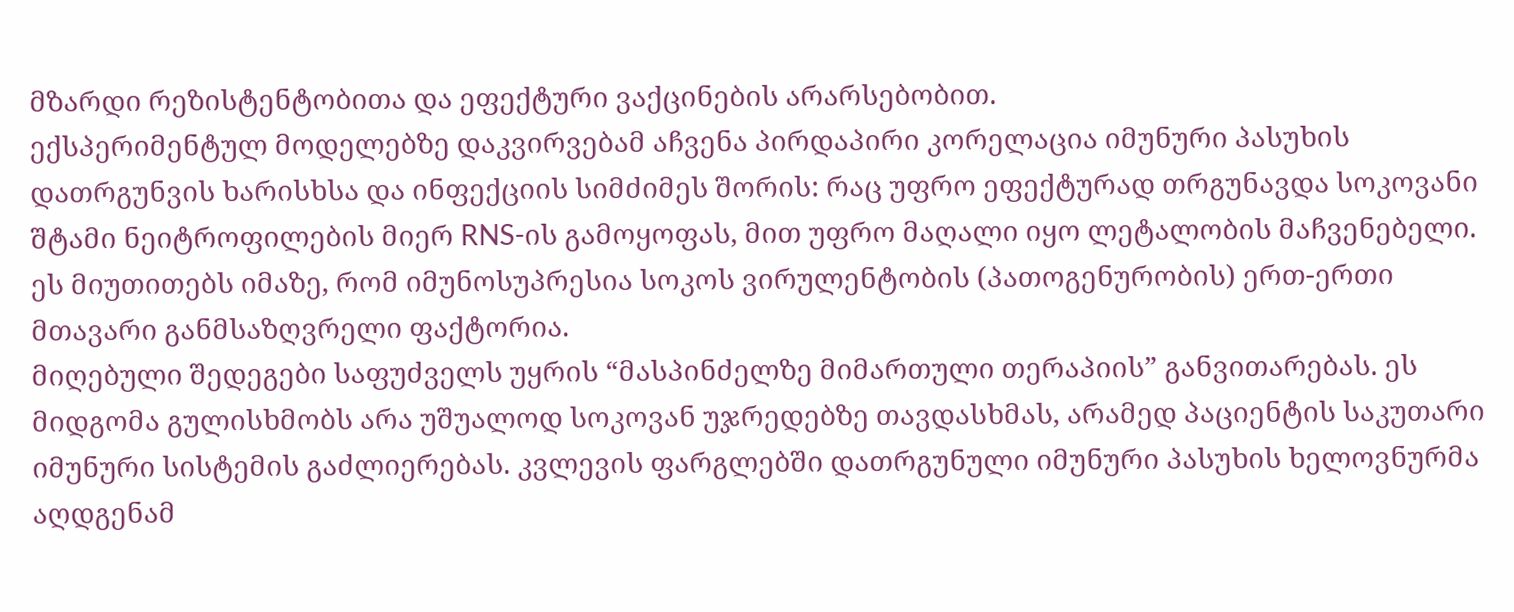მზარდი რეზისტენტობითა და ეფექტური ვაქცინების არარსებობით.
ექსპერიმენტულ მოდელებზე დაკვირვებამ აჩვენა პირდაპირი კორელაცია იმუნური პასუხის დათრგუნვის ხარისხსა და ინფექციის სიმძიმეს შორის: რაც უფრო ეფექტურად თრგუნავდა სოკოვანი შტამი ნეიტროფილების მიერ RNS-ის გამოყოფას, მით უფრო მაღალი იყო ლეტალობის მაჩვენებელი. ეს მიუთითებს იმაზე, რომ იმუნოსუპრესია სოკოს ვირულენტობის (პათოგენურობის) ერთ-ერთი მთავარი განმსაზღვრელი ფაქტორია.
მიღებული შედეგები საფუძველს უყრის “მასპინძელზე მიმართული თერაპიის” განვითარებას. ეს მიდგომა გულისხმობს არა უშუალოდ სოკოვან უჯრედებზე თავდასხმას, არამედ პაციენტის საკუთარი იმუნური სისტემის გაძლიერებას. კვლევის ფარგლებში დათრგუნული იმუნური პასუხის ხელოვნურმა აღდგენამ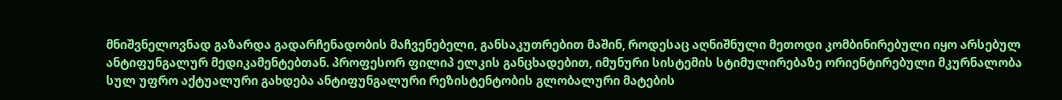მნიშვნელოვნად გაზარდა გადარჩენადობის მაჩვენებელი, განსაკუთრებით მაშინ, როდესაც აღნიშნული მეთოდი კომბინირებული იყო არსებულ ანტიფუნგალურ მედიკამენტებთან. პროფესორ ფილიპ ელკის განცხადებით, იმუნური სისტემის სტიმულირებაზე ორიენტირებული მკურნალობა სულ უფრო აქტუალური გახდება ანტიფუნგალური რეზისტენტობის გლობალური მატების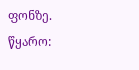ფონზე.
წყარო: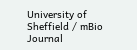University of Sheffield / mBio Journal